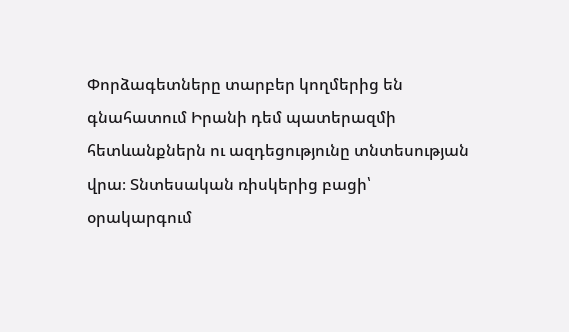Փորձագետները տարբեր կողմերից են գնահատում Իրանի դեմ պատերազմի հետևանքներն ու ազդեցությունը տնտեսության վրա։ Տնտեսական ռիսկերից բացի՝ օրակարգում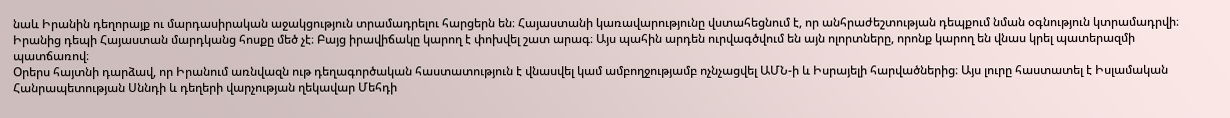նաև Իրանին դեղորայք ու մարդասիրական աջակցություն տրամադրելու հարցերն են։ Հայաստանի կառավարությունը վստահեցնում է, որ անհրաժեշտության դեպքում նման օգնություն կտրամադրվի։ Իրանից դեպի Հայաստան մարդկանց հոսքը մեծ չէ։ Բայց իրավիճակը կարող է փոխվել շատ արագ։ Այս պահին արդեն ուրվագծվում են այն ոլորտները, որոնք կարող են վնաս կրել պատերազմի պատճառով։
Օրերս հայտնի դարձավ, որ Իրանում առնվազն ութ դեղագործական հաստատություն է վնասվել կամ ամբողջությամբ ոչնչացվել ԱՄՆ-ի և Իսրայելի հարվածներից։ Այս լուրը հաստատել է Իսլամական Հանրապետության Սննդի և դեղերի վարչության ղեկավար Մեհդի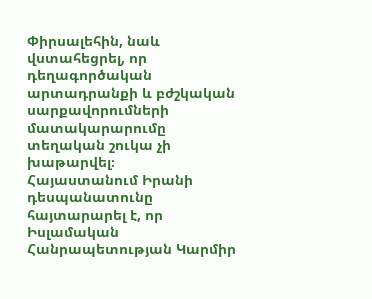Փիրսալեհին, նաև վստահեցրել, որ դեղագործական արտադրանքի և բժշկական սարքավորումների մատակարարումը տեղական շուկա չի խաթարվել։
Հայաստանում Իրանի դեսպանատունը հայտարարել է, որ Իսլամական Հանրապետության Կարմիր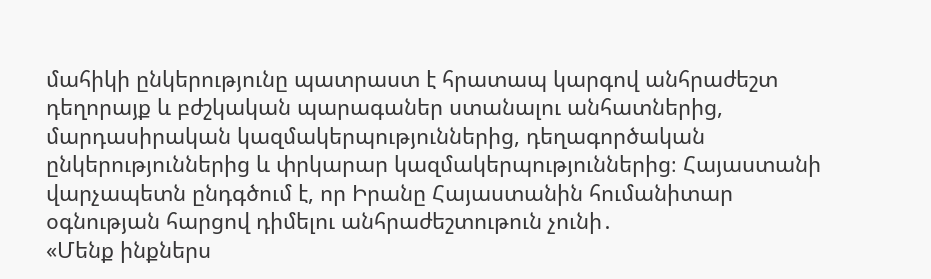մահիկի ընկերությունը պատրաստ է հրատապ կարգով անհրաժեշտ դեղորայք և բժշկական պարագաներ ստանալու անհատներից, մարդասիրական կազմակերպություններից, դեղագործական ընկերություններից և փրկարար կազմակերպություններից։ Հայաստանի վարչապետն ընդգծում է, որ Իրանը Հայաստանին հումանիտար օգնության հարցով դիմելու անհրաժեշտութուն չունի․
«Մենք ինքներս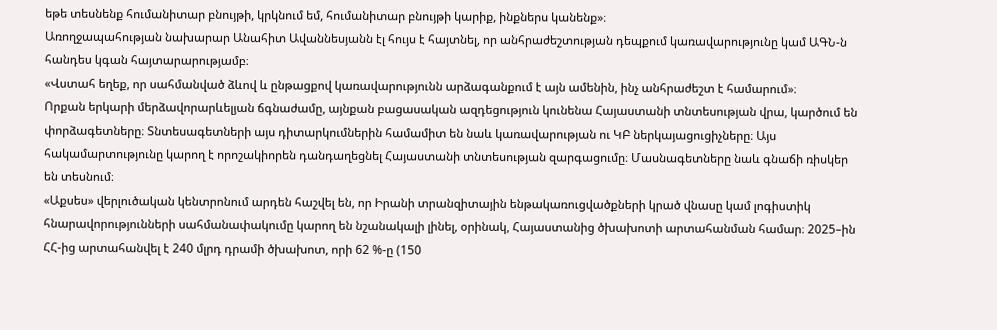եթե տեսնենք հումանիտար բնույթի, կրկնում եմ, հումանիտար բնույթի կարիք, ինքներս կանենք»։
Առողջապահության նախարար Անահիտ Ավաննեսյանն էլ հույս է հայտնել, որ անհրաժեշտության դեպքում կառավարությունը կամ ԱԳՆ-ն հանդես կգան հայտարարությամբ։
«Վստահ եղեք, որ սահմանված ձևով և ընթացքով կառավարությունն արձագանքում է այն ամենին, ինչ անհրաժեշտ է համարում»։
Որքան երկարի մերձավորարևելյան ճգնաժամը, այնքան բացասական ազդեցություն կունենա Հայաստանի տնտեսության վրա, կարծում են փորձագետները։ Տնտեսագետների այս դիտարկումներին համամիտ են նաև կառավարության ու ԿԲ ներկայացուցիչները։ Այս հակամարտությունը կարող է որոշակիորեն դանդաղեցնել Հայաստանի տնտեսության զարգացումը։ Մասնագետները նաև գնաճի ռիսկեր են տեսնում։
«Աքսես» վերլուծական կենտրոնում արդեն հաշվել են, որ Իրանի տրանզիտային ենթակառուցվածքների կրած վնասը կամ լոգիստիկ հնարավորությունների սահմանափակումը կարող են նշանակալի լինել, օրինակ, Հայաստանից ծխախոտի արտահանման համար։ 2025–ին ՀՀ-ից արտահանվել է 240 մլրդ դրամի ծխախոտ, որի 62 %-ը (150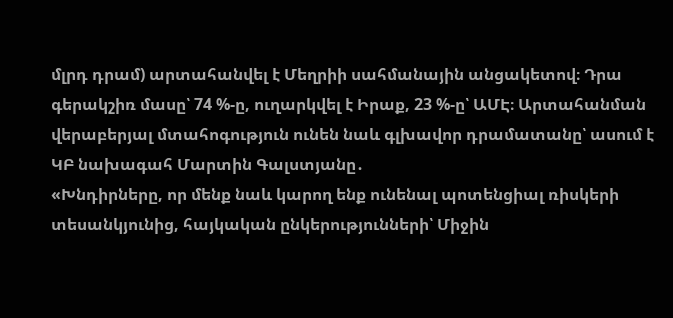մլրդ դրամ) արտահանվել է Մեղրիի սահմանային անցակետով։ Դրա գերակշիռ մասը՝ 74 %-ը, ուղարկվել է Իրաք, 23 %-ը՝ ԱՄԷ։ Արտահանման վերաբերյալ մտահոգություն ունեն նաև գլխավոր դրամատանը՝ ասում է ԿԲ նախագահ Մարտին Գալստյանը․
«Խնդիրները, որ մենք նաև կարող ենք ունենալ պոտենցիալ ռիսկերի տեսանկյունից, հայկական ընկերությունների՝ Միջին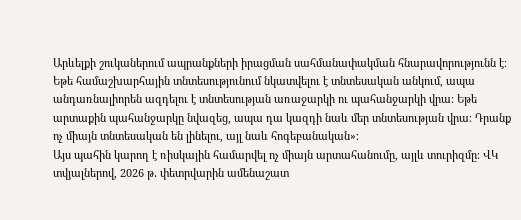Արևելքի շուկաներում ապրանքների իրացման սահմանափակման հնարավորությունն է։ Եթե համաշխարհային տնտեսությունում նկատվելու է տնտեսական անկում, ապա անդառնալիորեն ազդելու է տնտեսության առաջարկի ու պահանջարկի վրա։ Եթե արտաքին պահանջարկը նվազեց, ապա դա կազդի նաև մեր տնտեսության վրա։ Դրանք ոչ միայն տնտեսական են լինելու, այլ նաև հոգեբանական»։
Այս պահին կարող է ռիսկային համարվել ոչ միայն արտահանումը, այլև տուրիզմը։ ՎԿ տվյալներով, 2026 թ․ փետրվարին ամենաշատ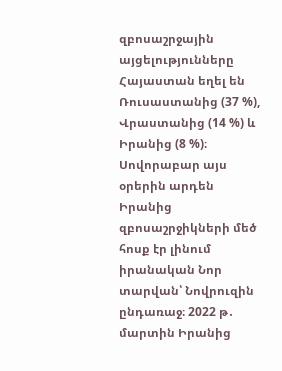զբոսաշրջային այցելությունները Հայաստան եղել են Ռուսաստանից (37 %), Վրաստանից (14 %) և Իրանից (8 %)։ Սովորաբար այս օրերին արդեն Իրանից զբոսաշրջիկների մեծ հոսք էր լինում իրանական Նոր տարվան՝ Նովրուզին ընդառաջ։ 2022 թ․ մարտին Իրանից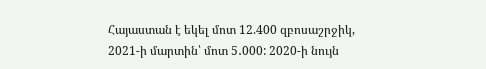Հայաստան է եկել մոտ 12.400 զբոսաշրջիկ, 2021-ի մարտին՝ մոտ 5․000: 2020-ի նույն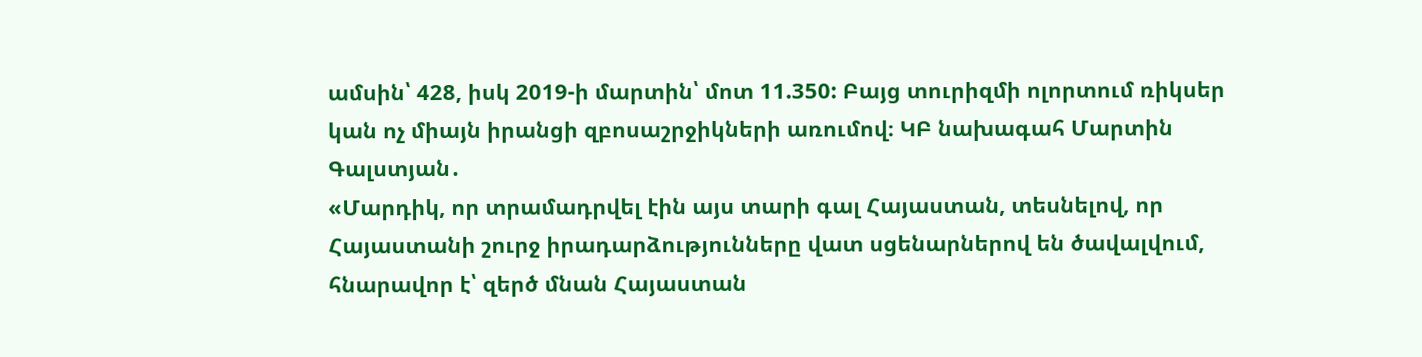ամսին՝ 428, իսկ 2019-ի մարտին՝ մոտ 11.350: Բայց տուրիզմի ոլորտում ռիկսեր կան ոչ միայն իրանցի զբոսաշրջիկների առումով։ ԿԲ նախագահ Մարտին Գալստյան․
«Մարդիկ, որ տրամադրվել էին այս տարի գալ Հայաստան, տեսնելով, որ Հայաստանի շուրջ իրադարձությունները վատ սցենարներով են ծավալվում, հնարավոր է՝ զերծ մնան Հայաստան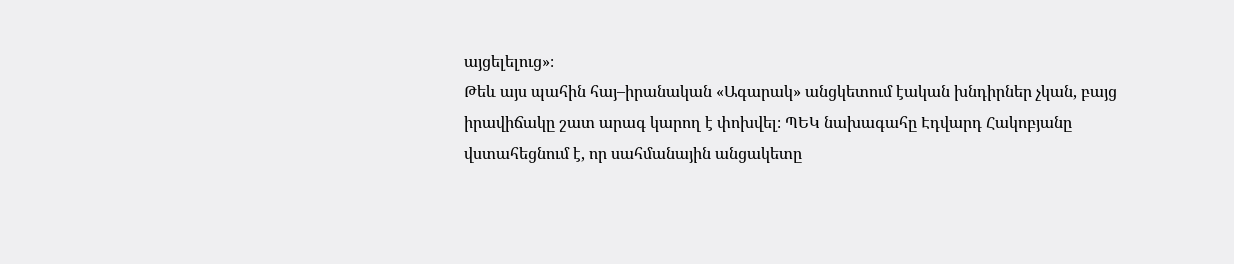այցելելուց»։
Թեև այս պահին հայ–իրանական «Ագարակ» անցկետում էական խնդիրներ չկան, բայց իրավիճակը շատ արագ կարող է փոխվել։ ՊԵԿ նախագահը Էդվարդ Հակոբյանը վստահեցնում է, որ սահմանային անցակետը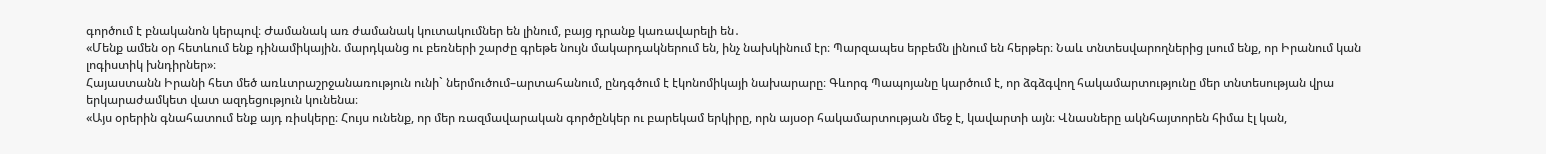գործում է բնականոն կերպով։ Ժամանակ առ ժամանակ կուտակումներ են լինում, բայց դրանք կառավարելի են․
«Մենք ամեն օր հետևում ենք դինամիկային. մարդկանց ու բեռների շարժը գրեթե նույն մակարդակներում են, ինչ նախկինում էր։ Պարզապես երբեմն լինում են հերթեր։ Նաև տնտեսվարողներից լսում ենք, որ Իրանում կան լոգիստիկ խնդիրներ»։
Հայաստանն Իրանի հետ մեծ առևտրաշրջանառություն ունի` ներմուծում–արտահանում, ընդգծում է էկոնոմիկայի նախարարը։ Գևորգ Պապոյանը կարծում է, որ ձգձգվող հակամարտությունը մեր տնտեսության վրա երկարաժամկետ վատ ազդեցություն կունենա։
«Այս օրերին գնահատում ենք այդ ռիսկերը։ Հույս ունենք, որ մեր ռազմավարական գործընկեր ու բարեկամ երկիրը, որն այսօր հակամարտության մեջ է, կավարտի այն։ Վնասները ակնհայտորեն հիմա էլ կան,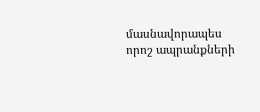մասնավորապես որոշ ապրանքների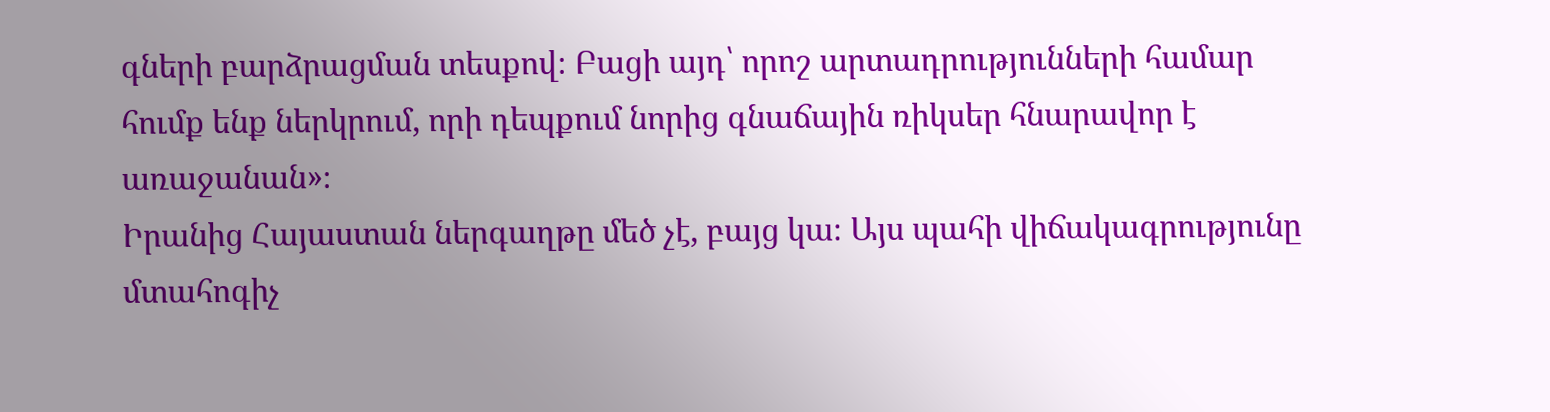գների բարձրացման տեսքով։ Բացի այդ՝ որոշ արտադրությունների համար հումք ենք ներկրում, որի դեպքում նորից գնաճային ռիկսեր հնարավոր է առաջանան»։
Իրանից Հայաստան ներգաղթը մեծ չէ, բայց կա։ Այս պահի վիճակագրությունը մտահոգիչ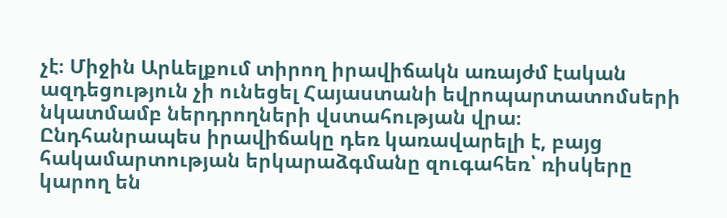չէ։ Միջին Արևելքում տիրող իրավիճակն առայժմ էական ազդեցություն չի ունեցել Հայաստանի եվրոպարտատոմսերի նկատմամբ ներդրողների վստահության վրա։ Ընդհանրապես իրավիճակը դեռ կառավարելի է, բայց հակամարտության երկարաձգմանը զուգահեռ՝ ռիսկերը կարող են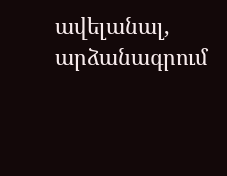ավելանալ, արձանագրում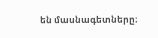են մասնագետները։